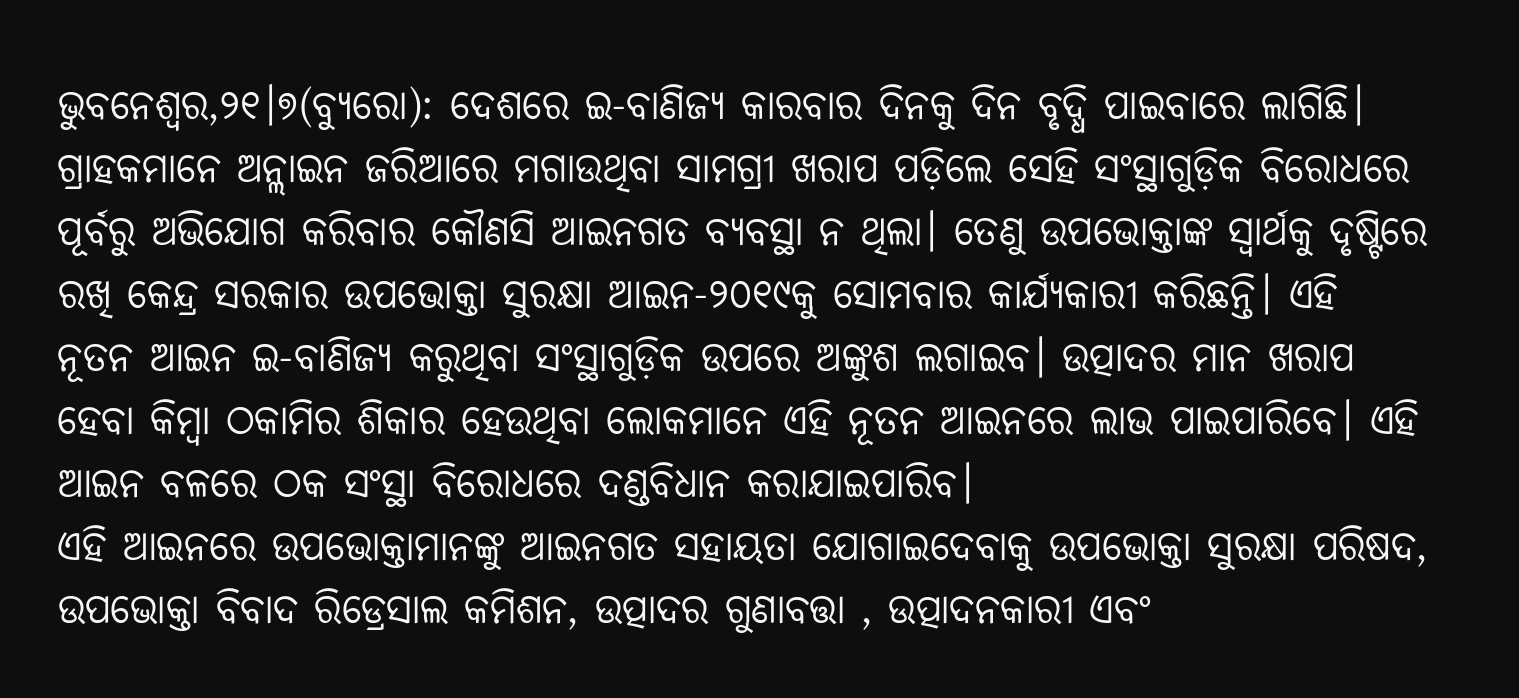ଭୁବନେଶ୍ୱର,୨୧।୭(ବ୍ୟୁରୋ): ଦେଶରେ ଇ-ବାଣିଜ୍ୟ କାରବାର ଦିନକୁ ଦିନ ବୃଦ୍ଧି ପାଇବାରେ ଲାଗିଛି। ଗ୍ରାହକମାନେ ଅନ୍ଲାଇନ ଜରିଆରେ ମଗାଉଥିବା ସାମଗ୍ରୀ ଖରାପ ପଡ଼ିଲେ ସେହି ସଂସ୍ଥାଗୁଡ଼ିକ ବିରୋଧରେ ପୂର୍ବରୁ ଅଭିଯୋଗ କରିବାର କୌଣସି ଆଇନଗତ ବ୍ୟବସ୍ଥା ନ ଥିଲା। ତେଣୁ ଉପଭୋକ୍ତାଙ୍କ ସ୍ବାର୍ଥକୁ ଦୃଷ୍ଟିରେ ରଖି କେନ୍ଦ୍ର ସରକାର ଉପଭୋକ୍ତା ସୁରକ୍ଷା ଆଇନ-୨୦୧୯କୁ ସୋମବାର କାର୍ଯ୍ୟକାରୀ କରିଛନ୍ତି। ଏହି ନୂତନ ଆଇନ ଇ-ବାଣିଜ୍ୟ କରୁଥିବା ସଂସ୍ଥାଗୁଡ଼ିକ ଉପରେ ଅଙ୍କୁଶ ଲଗାଇବ। ଉତ୍ପାଦର ମାନ ଖରାପ ହେବା କିମ୍ବା ଠକାମିର ଶିକାର ହେଉଥିବା ଲୋକମାନେ ଏହି ନୂତନ ଆଇନରେ ଲାଭ ପାଇପାରିବେ। ଏହି ଆଇନ ବଳରେ ଠକ ସଂସ୍ଥା ବିରୋଧରେ ଦଣ୍ଡବିଧାନ କରାଯାଇପାରିବ।
ଏହି ଆଇନରେ ଉପଭୋକ୍ତାମାନଙ୍କୁ ଆଇନଗତ ସହାୟତା ଯୋଗାଇଦେବାକୁ ଉପଭୋକ୍ତା ସୁରକ୍ଷା ପରିଷଦ, ଉପଭୋକ୍ତା ବିବାଦ ରିଡ୍ରେସାଲ କମିଶନ, ଉତ୍ପାଦର ଗୁଣାବତ୍ତା , ଉତ୍ପାଦନକାରୀ ଏବଂ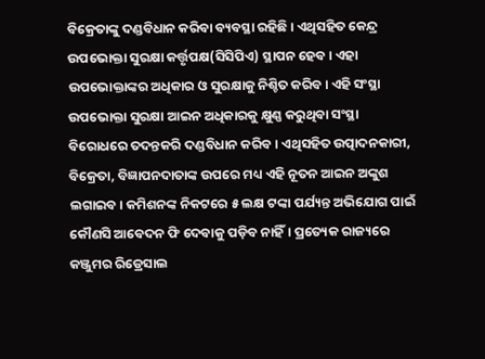ବିକ୍ରେତାଙ୍କୁ ଦଣ୍ଡବିଧାନ କରିବା ବ୍ୟବସ୍ଥା ରହିଛି। ଏଥିସହିତ କେନ୍ଦ୍ର ଉପଭୋକ୍ତା ସୁରକ୍ଷା କର୍ତ୍ତୃପକ୍ଷ(ସିସିପିଏ) ସ୍ଥାପନ ହେବ। ଏହା ଉପଭୋକ୍ତାଙ୍କର ଅଧିକାର ଓ ସୁରକ୍ଷାକୁ ନିଶ୍ଚିତ କରିବ। ଏହି ସଂସ୍ଥା ଉପଭୋକ୍ତା ସୁରକ୍ଷା ଆଇନ ଅଧିକାରକୁ କ୍ଷୁଣ୍ଣ କରୁଥିବା ସଂସ୍ଥା ବିରୋଧରେ ତଦନ୍ତକରି ଦଣ୍ଡବିଧାନ କରିବ। ଏଥିସହିତ ଉତ୍ପାଦନକାରୀ, ବିକ୍ରେତା, ବିଜ୍ଞାପନଦାତାଙ୍କ ଉପରେ ମଧ୍ୟ ଏହି ନୂତନ ଆଇନ ଅଙ୍କୁଶ ଲଗାଇବ। କମିଶନଙ୍କ ନିକଟରେ ୫ ଲକ୍ଷ ଟଙ୍କା ପର୍ଯ୍ୟନ୍ତ ଅଭିଯୋଗ ପାଇଁ କୌଣସି ଆବେଦନ ଫି ଦେବାକୁ ପଡ଼ିବ ନାହିଁ। ପ୍ରତ୍ୟେକ ରାଜ୍ୟରେ କଞ୍ଜୁମର ରିଡ୍ରେସାଲ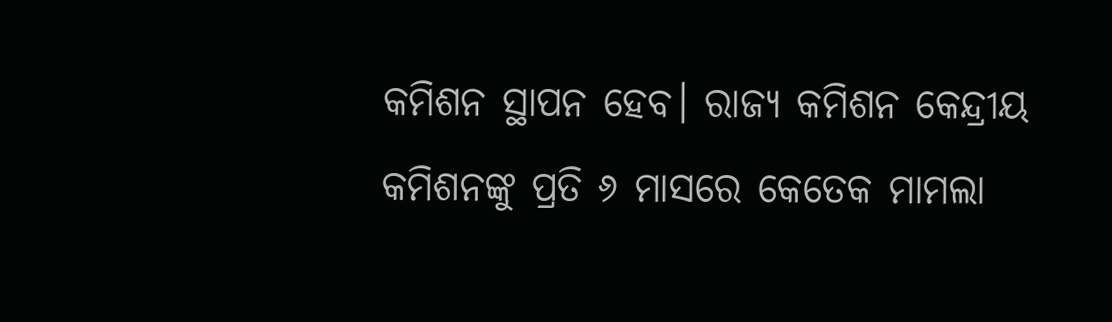କମିଶନ ସ୍ଥାପନ ହେବ। ରାଜ୍ୟ କମିଶନ କେନ୍ଦ୍ରୀୟ କମିଶନଙ୍କୁ ପ୍ରତି ୬ ମାସରେ କେତେକ ମାମଲା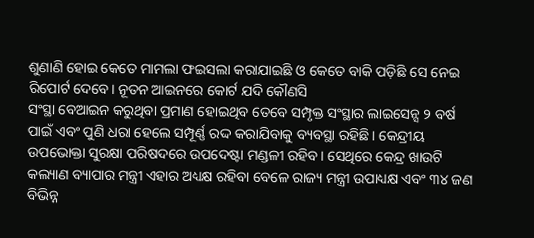ଶୁଣାଣି ହୋଇ କେତେ ମାମଲା ଫଇସଲା କରାଯାଇଛି ଓ କେତେ ବାକି ପଡ଼ିଛି ସେ ନେଇ ରିପୋର୍ଟ ଦେବେ। ନୂତନ ଆଇନରେ କୋର୍ଟ ଯଦି କୌଣସି
ସଂସ୍ଥା ବେଆଇନ କରୁଥିବା ପ୍ରମାଣ ହୋଇଥିବ ତେବେ ସମ୍ପୃକ୍ତ ସଂସ୍ଥାର ଲାଇସେନ୍ସ ୨ ବର୍ଷ ପାଇଁ ଏବଂ ପୁଣି ଧରା ହେଲେ ସମ୍ପୂର୍ଣ୍ଣ ରଦ୍ଦ କରାଯିବାକୁ ବ୍ୟବସ୍ଥା ରହିଛି। କେନ୍ଦ୍ରୀୟ ଉପଭୋକ୍ତା ସୁରକ୍ଷା ପରିଷଦରେ ଉପଦେଷ୍ଟା ମଣ୍ଡଳୀ ରହିବ। ସେଥିରେ କେନ୍ଦ୍ର ଖାଉଟି କଲ୍ୟାଣ ବ୍ୟାପାର ମନ୍ତ୍ରୀ ଏହାର ଅଧ୍ୟକ୍ଷ ରହିବା ବେଳେ ରାଜ୍ୟ ମନ୍ତ୍ରୀ ଉପାଧ୍ୟକ୍ଷ ଏବଂ ୩୪ ଜଣ ବିଭିନ୍ନ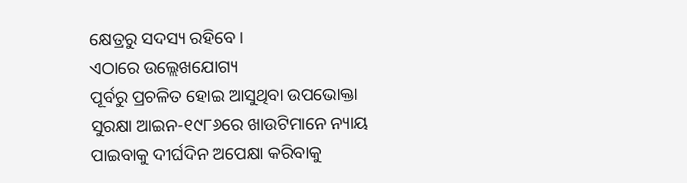କ୍ଷେତ୍ରରୁ ସଦସ୍ୟ ରହିବେ।
ଏଠାରେ ଉଲ୍ଲେଖଯୋଗ୍ୟ
ପୂର୍ବରୁ ପ୍ରଚଳିତ ହୋଇ ଆସୁଥିବା ଉପଭୋକ୍ତା ସୁରକ୍ଷା ଆଇନ-୧୯୮୬ରେ ଖାଉଟିମାନେ ନ୍ୟାୟ ପାଇବାକୁ ଦୀର୍ଘଦିନ ଅପେକ୍ଷା କରିବାକୁ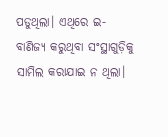ପଡୁଥିଲା। ଏଥିରେ ଇ-ବାଣିଜ୍ୟ କରୁଥିବା ସଂସ୍ଥାଗୁଡ଼ିକୁ ସାମିଲ କରାଯାଇ ନ ଥିଲା।